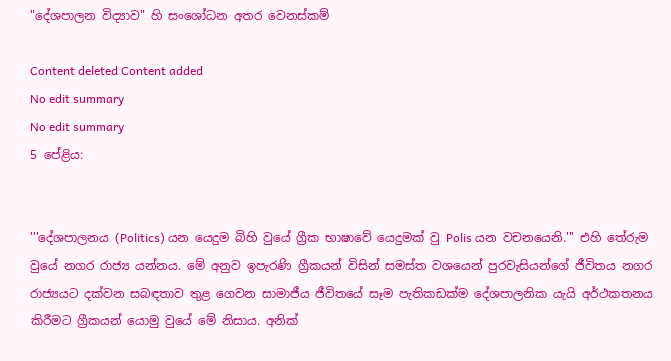"දේශපාලන විද්‍යාව" හි සංශෝධන අතර වෙනස්කම්

Content deleted Content added
No edit summary
No edit summary
5 පේළිය:


'''දේශපාලනය (Politics) යන යෙදුම බිහි වුයේ ග්‍රීක භාෂාවේ යෙදුමක් වු Polis යන වචනයෙනි.''' එහි තේරුම වුයේ නගර රාජ්‍ය යන්නය. මේ අනුව ඉපැරණි ග්‍රීකයන් විසින් සමස්ත වශයෙන් පුරවැසියන්ගේ ජීවිතය නගර රාජ්‍යයට දක්වන සබඳතාව තුළ ගෙවන සාමාජීය ජීවිතයේ සෑම පැතිකඩක්ම දේශපාලනික යැයි අර්ථකතනය කිරීමට ග්‍රීකයන් යොමු වුයේ මේ නිසාය. අනික්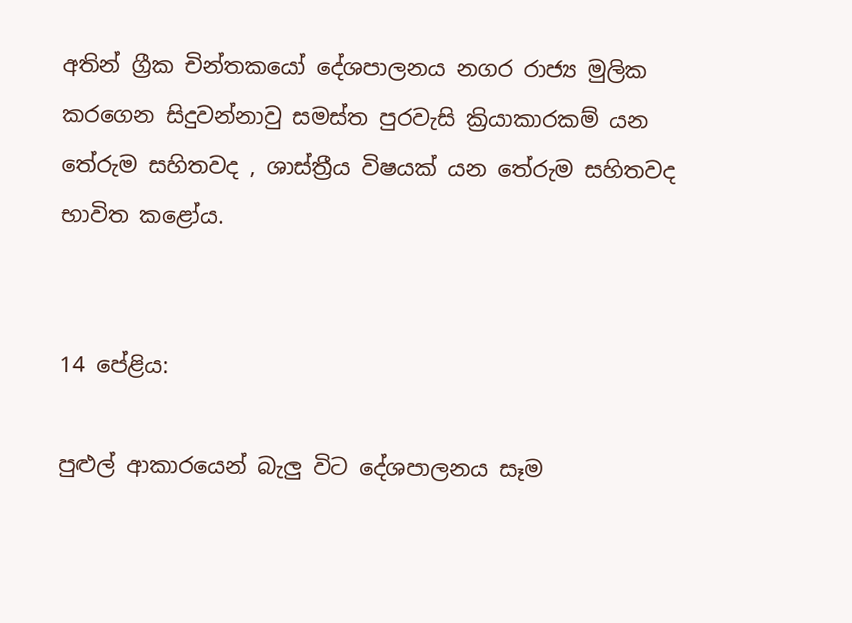අතින් ග්‍රීක චින්තකයෝ දේශපාලනය නගර රාජ්‍ය මුලික කරගෙන සිදුවන්නාවු සමස්ත පුරවැසි ක්‍රියාකාරකම් යන තේරුම සහිතවද , ශාස්ත්‍රීය විෂයක් යන තේරුම සහිතවද භාවිත කළෝය.


14 පේළිය:

පුළුල් ආකාරයෙන් බැලු විට දේශපාලනය සෑම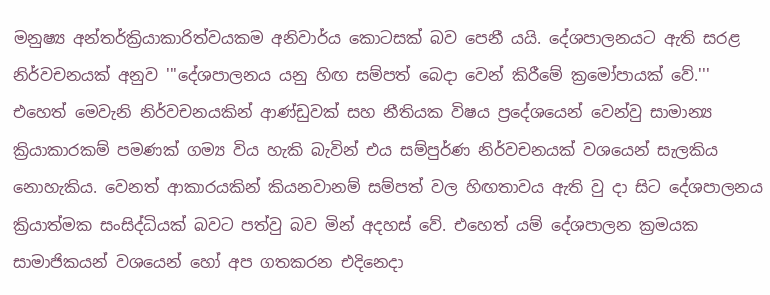මනුෂ්‍ය අන්තර්ක්‍රියාකාරිත්වයකම අනිවාර්ය කොටසක් බව පෙනී යයි. දේශපාලනයට ඇති සරළ නිර්වචනයක් අනුව '''දේශපාලනය යනු හිඟ සම්පත් බෙදා වෙන් කිරීමේ ක්‍රමෝපායක් වේ.''' එහෙත් මෙවැනි නිර්වචනයකින් ආණ්ඩුවක් සහ නීතියක විෂය ප්‍රදේශයෙන් වෙන්වු සාමාන්‍ය ක්‍රියාකාරකම් පමණක් ගම්‍ය විය හැකි බැවින් එය සම්පුර්ණ නිර්වචනයක් වශයෙන් සැලකිය නොහැකිය. වෙනත් ආකාරයකින් කියනවානම් සම්පත් වල හිඟතාවය ඇති වු දා සිට දේශපාලනය ක්‍රියාත්මක සංසිද්ධියක් බවට පත්වු බව මින් අදහස් වේ. එහෙත් යම් දේශපාලන ක්‍රමයක සාමාජිකයන් වශයෙන් හෝ අප ගතකරන එදිනෙදා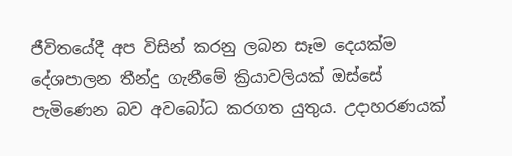ජීවිතයේදී අප විසින් කරනු ලබන සෑම දෙයක්ම දේශපාලන තීන්දු ගැනීමේ ක්‍රියාවලියක් ඔස්සේ පැමිණෙන බව අවබෝධ කරගත යුතුය. උදාහරණයක්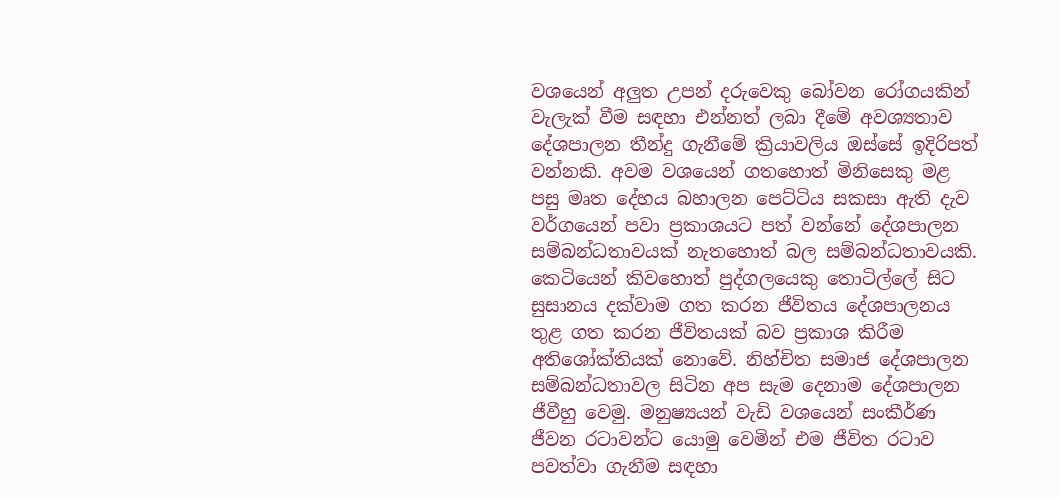වශයෙන් අලුත උපන් දරුවෙකු බෝවන රෝගයකින් වැලැක් වීම සඳහා එන්නත් ලබා දීමේ අවශ්‍යතාව දේශපාලන තීන්දු ගැනීමේ ක්‍රියාවලිය ඔස්සේ ඉදිරිපත් වන්නකි. අවම වශයෙන් ගතහොත් මිනිසෙකු මළ පසු මෘත දේහය බහාලන පෙට්ටිය සකසා ඇති දැව වර්ගයෙන් පවා ප්‍රකාශයට පත් වන්නේ ‍දේශපාලන සම්බන්ධතාවයක් නැතහොත් බල සම්බන්ධතාවයකි. කෙටියෙන් කිවහොත් පුද්ගලයෙකු තොටිල්ලේ සිට සුසානය දක්වාම ගත කරන ජීවිතය දේශපාලනය තුළ ගත කරන ජීවිතයක් බව ප්‍රකාශ කිරීම අතිශෝක්තියක් නො‍වේ. නිහ්චිත සමාජ දේශපාලන සම්බන්ධතාවල සිටින අප සැම දෙනාම දේශපාලන ජීවීහු වෙමු. මනුෂ්‍යයන් වැඩි වශයෙන් සංකීර්ණ ජීවන රටාවන්ට යොමු වෙමින් එම ජීවිත රටාව පවත්වා ගැනීම සඳහා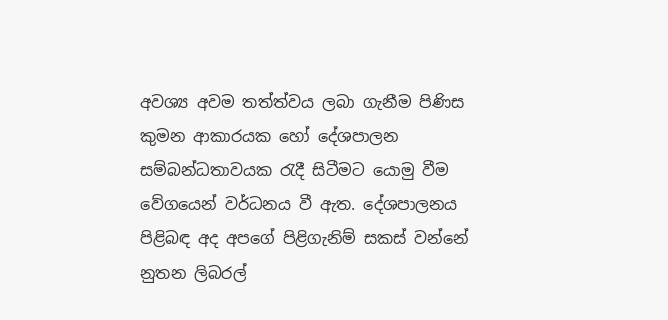අවශ්‍ය අවම තත්ත්වය ලබා ගැනීම පිණිස කුමන ආකාරයක හෝ දේශපාලන සම්බන්ධතාවයක රැදී සිටීමට යොමු වීම වේගයෙන් වර්ධනය වී ඇත. දේශපාලනය පිළිබඳ අද අපගේ පිළිගැනිම් සකස් වන්නේ නුතන ලිබරල්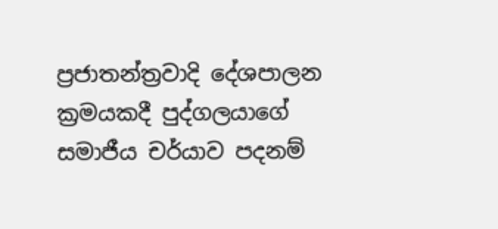ප්‍රජාතන්ත්‍රවාදි දේශපාලන ක්‍රමයකදී පුද්ගලයාගේ සමාජීය චර්යාව පදනම්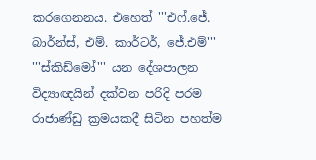කරගෙනනය. එහෙත් '''එෆ්.ජේ. බාර්න්ස්, එම්. කාර්ටර්, ජේ.එම්''' '''ස්කිඩ්මෝ''' යන දේශපාලන විද්‍යාඥයින් දක්වන පරිදි පරම රාජාණ්ඩු ක්‍රමයකදී සිටින පහත්ම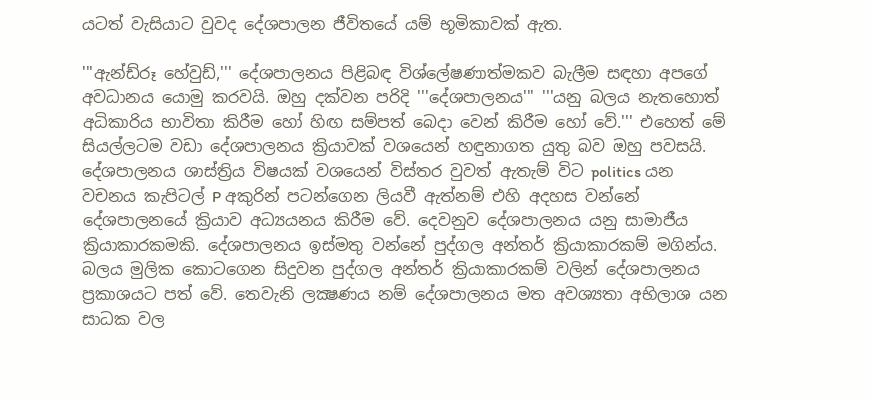යටත් වැසියාට වුවද ‍දේශපාලන ජීවිතයේ යම් භූමිකාවක් ඇත.

'''ඇන්ඩ්රූ හේවුඩ්,''' දේශපාලනය පිළිබඳ විශ්ලේෂණාත්මකව බැලීම සඳහා අපගේ අවධානය යොමු කරවයි. ඔහු දක්වන පරිදි '''දේශපාලනය''' '''යනු බලය නැතහොත් අධිකාරිය භාවිතා කිරීම හෝ හිඟ සම්පත් බෙදා වෙන් කිරීම හෝ වේ.''' එහෙත් මේ සියල්ලටම වඩා දේශපාලනය ක්‍රියාවක් වශයෙන් හඳුනාගත යුතු බව ඔහු පවසයි. දේශපාලනය ශාස්ත්‍රිය විෂයක් වශයෙන් විස්තර වුවත් ඇතැම් විට politics යන වචනය කැපිටල් P අකුරින් පටන්ගෙන ලියවී ඇත්නම් එහි අදහස වන්නේ දේශපාලනයේ ක්‍රියාව අධ්‍යයනය කිරීම වේ. දෙවනුව දේශපාලනය යනු සාමාජීය ක්‍රියාකාරකමකි. දේශපාලනය ඉස්මතු වන්නේ පුද්ගල අන්තර් ක්‍රියාකාරකම් මගින්ය. බලය මුලික කොටගෙන සිදුවන පුද්ගල අන්තර් ක්‍රියාකාරකම් වලින් දේශපාලනය ප්‍රකාශයට පත් වේ. තෙවැනි ලක්‍ෂණය නම් දේශපාලනය මත අවශ්‍යතා අභිලාශ යන සාධක වල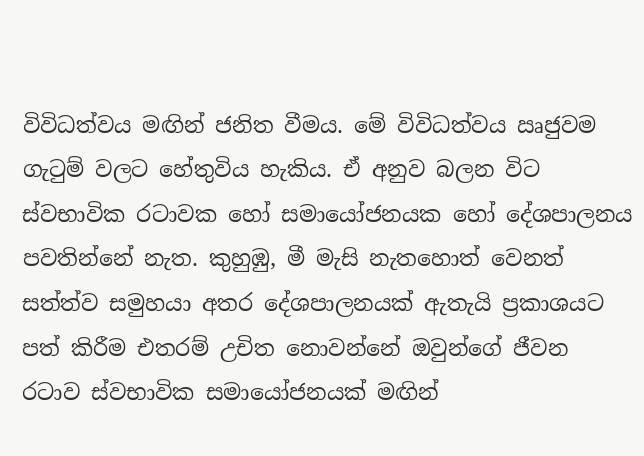විවිධත්වය මඟින් ජනිත වීමය. මේ විවිධත්වය ඍජුවම ගැටුම් වලට හේතුවිය හැකිය. ඒ අනුව බලන විට ස්වභාවික රටාවක හෝ සමායෝජනයක හෝ දේශපාලනය පවතින්නේ නැත. කුහුඹු, මී මැසි නැතහොත් වෙනත් සත්ත්ව සමුහයා අතර දේශපාලනයක් ඇතැයි ප්‍රකාශයට පත් කිරීම එතරම් උචිත නොවන්නේ ඔවුන්ගේ ජීවන රටාව ස්වභාවික සමායෝජනයක් මඟින්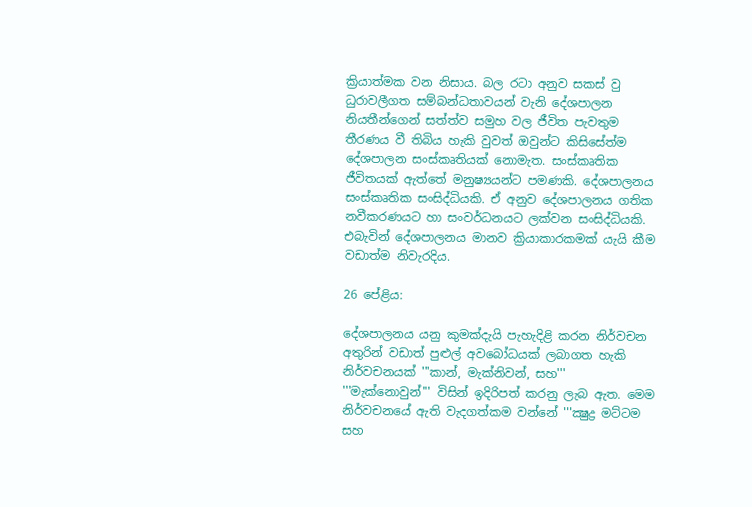ක්‍රියාත්මක වන නිසාය. බල රටා අනුව සකස් වු ධුරාවලීගත සම්බන්ධතාවයන් වැනි දේශපාලන නියතීන්ගෙන් සත්ත්ව සමුහ වල ජීවිත පැවතුම තීරණය වී තිබිය හැකි වුවත් ඔවුන්ට කිසිසේත්ම දේශපාලන සංස්කෘතියක් නොමැත. සංස්කෘතික ජීවිතයක් ඇත්තේ මනුෂ්‍යයන්ට පමණකි. දේශපාලනය සංස්කෘතික සංසිද්ධියකි. ඒ අනුව දේශපාලනය ගතික නවීකරණයට හා සංවර්ධනයට ලක්වන සංසිද්ධියකි. එබැවින් දේශපාලනය මානව ක්‍රියාකාරකමක් යැයි කීම වඩාත්ම නිවැරදිය.

26 පේළිය:

දේශපාලනය යනු කුමක්දැයි පැහැදිළි කරන නිර්වචන අතුරින් වඩාත් පුළුල් අවබෝධයක් ලබාගත හැකි නිර්වචනයක් '''කාන්, මැක්නිවන්, සහ''' '''මැක්නොවුන්''' විසින් ඉදිරිපත් කරනු ලැබ ඇත. මෙම නිර්වචනයේ ඇති වැදගත්කම වන්නේ '''ක්‍ෂුද්‍ර මට්ටම සහ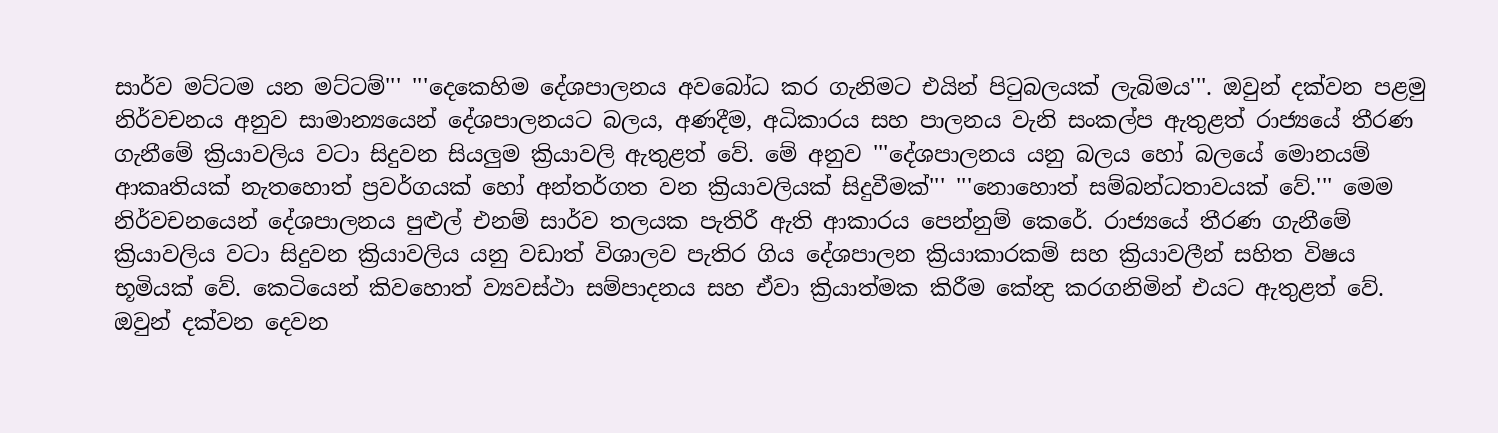සාර්ව මට්ටම යන මට්ටම්''' '''දෙකෙහිම දේශපාලනය අවබෝධ කර ගැනිමට එයින් පිටුබලයක් ලැබිමය'''. ඔවුන් දක්වන පළමු නිර්වචනය අනුව සාමාන්‍යයෙන් දේශපාලනයට බලය, අණදීම, අධිකාරය සහ පාලනය වැනි සංකල්ප ඇතුළත් රාජ්‍යයේ තීරණ ගැනීමේ ක්‍රියාවලිය වටා සිදුවන සියලුම ක්‍රියාවලි ඇතුළත් වේ. මේ අනුව '''දේශපාලනය යනු බලය හෝ බලයේ මොනයම් ආකෘතියක් නැතහොත් ප්‍රවර්ගයක් හෝ අන්තර්ගත වන ක්‍රියාවලියක් සිදුවීමක්''' '''නොහොත් සම්බන්ධතාවයක් වේ.''' මෙම නිර්වචන‍යෙන් දේශපාලනය පුළුල් එනම් සාර්ව තලයක පැතිරී ඇති ආකාරය පෙන්නුම් කෙරේ. රාජ්‍යයේ තීරණ ගැනීමේ ක්‍රියාවලිය වටා සිදුවන ක්‍රියාවලිය යනු වඩාත් විශාලව පැතිර ගිය ‍දේශපාලන ක්‍රියාකාරකම් සහ ක්‍රියාවලීන් සහිත විෂය භූමියක් වේ. කෙටියෙන් කිවහොත් ව්‍යවස්ථා සම්පාදනය සහ ඒවා ක්‍රියාත්මක කිරීම කේන්‍ද්‍ර කරගනිමින් එයට ඇතුළත් වේ. ඔවුන් දක්වන දෙවන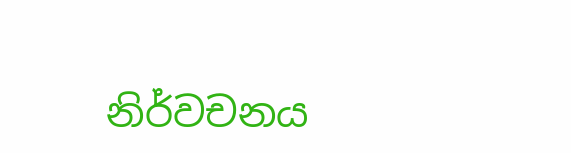නිර්වචනය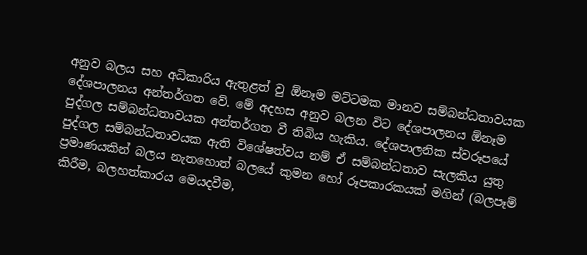අනුව බලය සහ අධිකාරිය ඇතුළත් වු ඕනෑම මට්ටමක මානව සම්බන්ධතාවයක දේශපාලනය අන්තර්ගත වේ. මේ අදහස අනුව බලන විට දේශපාලනය ඕනෑම පුද්ගල සම්බන්ධතාවයක අන්තර්ගත වී තිබිය හැකිය. දේශපාලනික ස්වරූපයේ පුද්ගල සම්බන්ධතාවයක ඇති විශේෂත්වය නම් ඒ සම්බන්ධතාව සැලකිය යුතු ප්‍රමාණයකින් බලය නැතහොත් බලයේ කුමන හෝ රූපකාරකයක් මගින් (බලපෑම් කිරීම, බලහත්කාරය මෙයදවීම,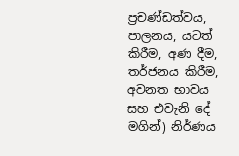ප්‍රචණ්ඩත්වය, පාලනය, යටත් කිරීම, අණ දීම, තර්ජනය කිරීම, අවනත භාවය සහ එවැනි දේ මගින්) නිර්ණය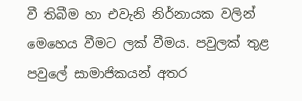වී තිබීම හා එවැනි නිර්නායක වලින් මෙහෙය වීමට ලක් වීමය. පවුලක් තුළ පවුලේ සාමාජිකයන් අතර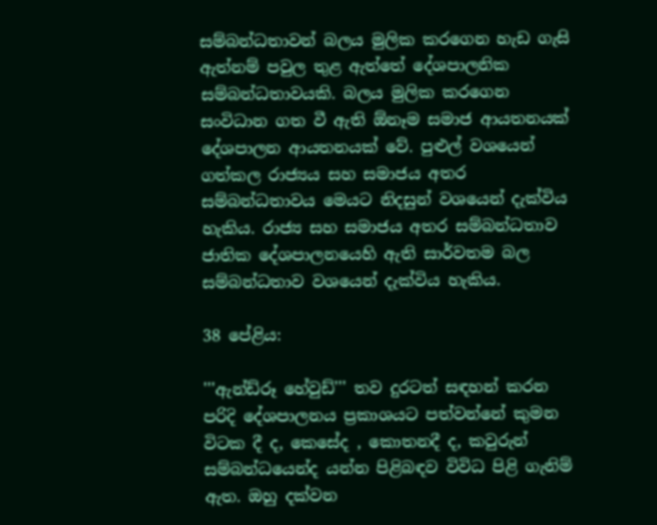සම්බන්ධතාවන් බලය මුලික කරගෙන හැඩ ගැසි ඇත්නම් පවුල තුළ ඇත්තේ දේශපාලනික සම්බන්ධතාවයකි. බලය මුලික කරගෙන සංවිධාන ගත වී ඇති ඕනෑම සමාජ ආයතනයක් දේශපාලන ආයතනයක් වේ. පුළුල් වශයෙන් ගත්කල රාජ්‍යය සහ සමාජය අතර සම්බන්ධතාවය මෙයට නිදසුන් වශයෙන් දැක්විය හැකිය. රාජ්‍ය සහ සමාජය අතර සම්බන්ධතාව ජාතික දේශපාලනයෙහි ඇති සාර්වතම බල සම්බන්ධතාව වශයෙන් දැක්විය හැකිය.

38 පේළිය:

'''ඇන්ඩ්රූ හේවුඩ්''' තව දුරටත් සඳහන් කරන පරිදි දේශපාලනය ප්‍රකාශයට පත්වන්නේ කුමන විටක දී ද, කෙසේද , කොතනදී ද, කවුරුන් සම්බන්ධයෙන්ද යන්න පිළිබඳව විවිධ පිළි ගැනිම් ඇත. ඔහු දක්වන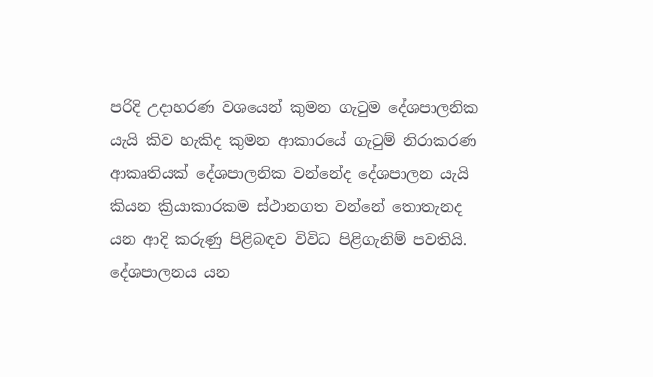පරිදි උදාහරණ වශයෙන් කුමන ගැටුම දේශපාලනික යැයි කිව හැකිද කුමන ආකාරයේ ගැටුම් නිරාකරණ ආකෘතියක් දේශපාලනික වන්නේද දේශපාලන යැයි කියන ක්‍රියාකාරකම ස්ථානගත වන්නේ තොතැනද යන ආදි කරුණු පිළිබඳව විවිධ පිළිගැනිම් පවතියි. දේශපාලනය යන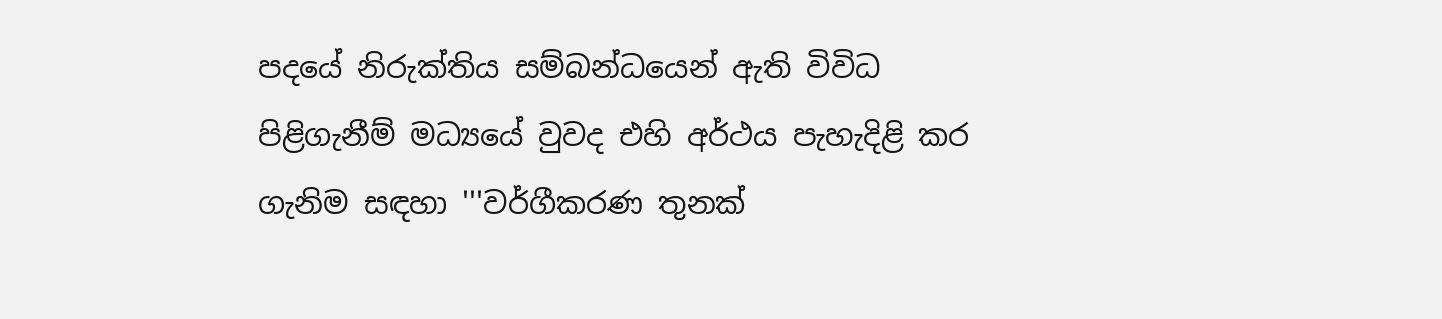පදයේ නිරුක්තිය සම්බන්ධයෙන් ඇති විවිධ පිළිගැනීම් මධ්‍යයේ වුවද එහි අර්ථය පැහැදිළි කර ගැනිම සඳහා '''වර්ගීකරණ තුනක්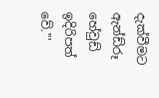දැක්වීමට ඇන්ඩ්රූ හේවුඩ් ඉදිරිපත් වේ.'''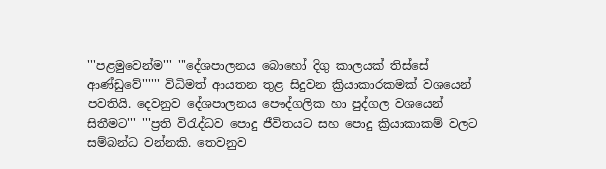'''පළමුවෙන්ම''' '''දේශපාලනය බොහෝ දිගු කාලයක් තිස්සේ ආණ්ඩුවේ'''''' විධිමත් ආයතන තුළ සිදුවන ක්‍රියාකාරකමක් වශයෙන් පවතියි. දෙවනුව දේශපාලනය පෞද්ගලික හා පුද්ගල වශයෙන් සිතීමට''' '''ප්‍රති විරැද්ධව පොදු ජීවිතයට සහ පොදු ක්‍රියාකාකම් වලට සම්බන්ධ වන්නකි. තෙවනුව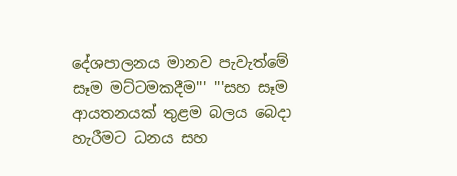දේශපාලනය මානව පැවැත්මේ සෑම මට්ටමකදීම''' '''සහ සෑම ආයතනයක් තුළම බලය බෙදා හැරීමට ධනය සහ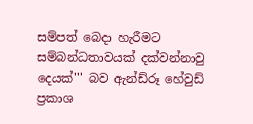සම්පත් බෙදා හැරීමට සම්බන්ධතාවයක් දක්වන්නාවු දෙයක්''' බව ඇන්ඩ්රූ හේවුඩ් ප්‍රකාශ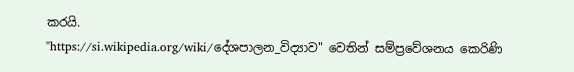කරයි.
"https://si.wikipedia.org/wiki/දේශපාලන_විද්‍යාව" වෙතින් සම්ප්‍රවේශනය කෙරිණි